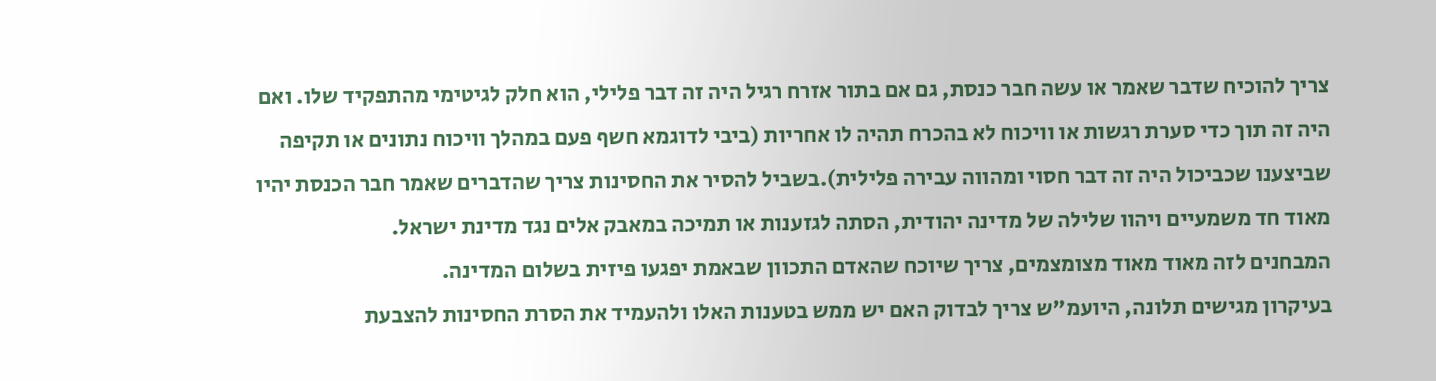צריך להוכיח שדבר שאמר או עשה חבר כנסת, גם אם בתור אזרח רגיל היה זה דבר פלילי, הוא חלק לגיטימי מהתפקיד שלו. ואם היה זה תוך כדי סערת רגשות או וויכוח לא בהכרח תהיה לו אחריות (ביבי לדוגמא חשף פעם במהלך וויכוח נתונים או תקיפה שביצענו שכביכול היה זה דבר חסוי ומהווה עבירה פלילית).בשביל להסיר את החסינות צריך שהדברים שאמר חבר הכנסת יהיו מאוד חד משמעיים ויהוו שלילה של מדינה יהודית, הסתה לגזענות או תמיכה במאבק אלים נגד מדינת ישראל.
המבחנים לזה מאוד מאוד מצומצמים, צריך שיוכח שהאדם התכוון שבאמת יפגעו פיזית בשלום המדינה.
בעיקרון מגישים תלונה, היועמ"ש צריך לבדוק האם יש ממש בטענות האלו ולהעמיד את הסרת החסינות להצבעת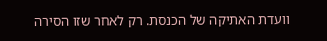וועדת האתיקה של הכנסת. רק לאחר שזו הסירה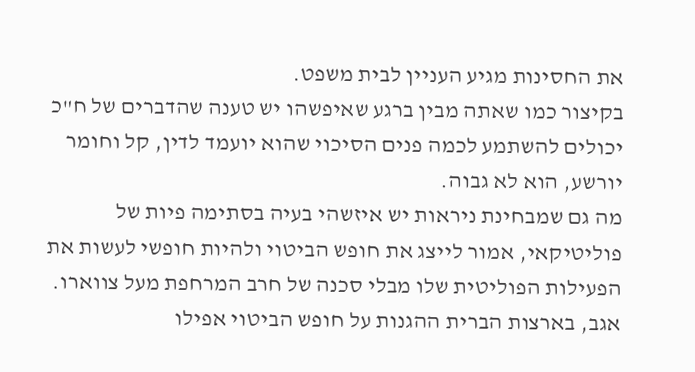את החסינות מגיע העניין לבית משפט.
בקיצור כמו שאתה מבין ברגע שאיפשהו יש טענה שהדברים של ח"כ יכולים להשתמע לכמה פנים הסיכוי שהוא יועמד לדין, קל וחומר יורשע, הוא לא גבוה.
מה גם שמבחינת ניראות יש איזשהי בעיה בסתימה פיות של פוליטיקאי, אמור לייצג את חופש הביטוי ולהיות חופשי לעשות את הפעילות הפוליטית שלו מבלי סכנה של חרב המרחפת מעל צווארו.
אגב, בארצות הברית ההגנות על חופש הביטוי אפילו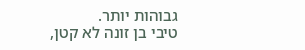גבוהות יותר.
טיבי בן זונה לא קטן,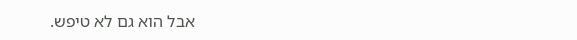אבל הוא גם לא טיפש.